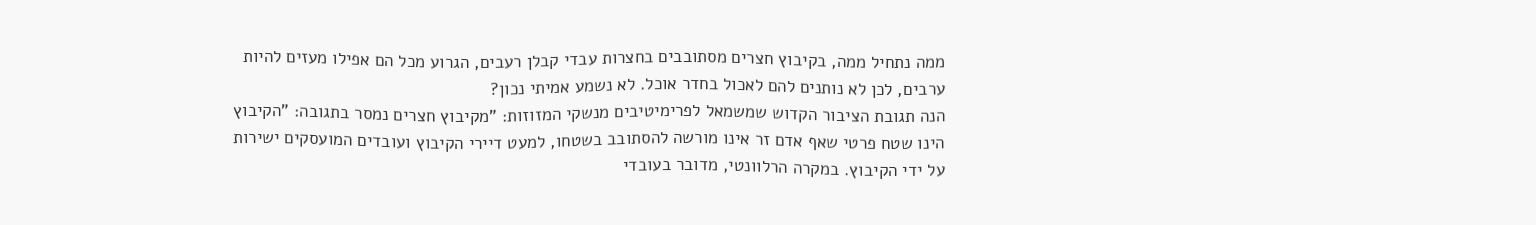ממה נתחיל ממה, בקיבוץ חצרים מסתובבים בחצרות עבדי קבלן רעבים, הגרוע מכל הם אפילו מעזים להיות ערבים, לכן לא נותנים להם לאכול בחדר אוכל. לא נשמע אמיתי נכון?
הנה תגובת הציבור הקדוש שמשמאל לפרימיטיבים מנשקי המזוזות: "מקיבוץ חצרים נמסר בתגובה: "הקיבוץ הינו שטח פרטי שאף אדם זר אינו מורשה להסתובב בשטחו, למעט דיירי הקיבוץ ועובדים המועסקים ישירות על ידי הקיבוץ. במקרה הרלוונטי, מדובר בעובדי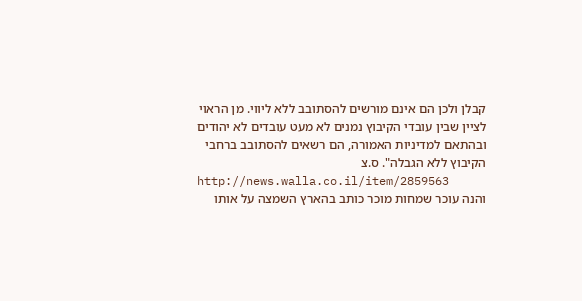קבלן ולכן הם אינם מורשים להסתובב ללא ליווי. מן הראוי לציין שבין עובדי הקיבוץ נמנים לא מעט עובדים לא יהודים ובהתאם למדיניות האמורה, הם רשאים להסתובב ברחבי הקיבוץ ללא הגבלה". ס.צ
http://news.walla.co.il/item/2859563
והנה עוכר שמחות מוכר כותב בהארץ השמצה על אותו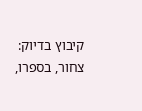קיבוץ בדיוק: צחור, בספרו,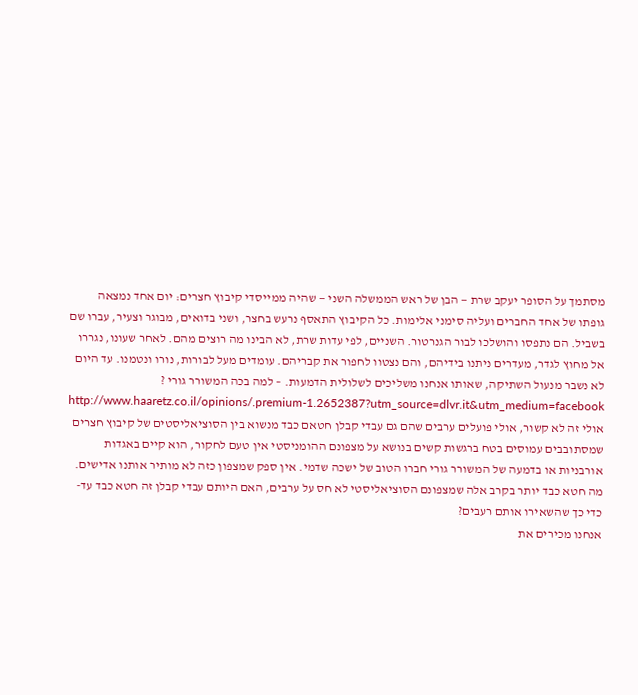מסתמך על הסופר יעקב שרת — הבן של ראש הממשלה השני — שהיה ממייסדי קיבוץ חצרים: יום אחד נמצאה גופתו של אחד החברים ועליה סימני אלימות. כל הקיבוץ התאסף נרעש בחצר, ושני בדואים, מבוגר וצעיר, עברו שם בשביל. הם נתפסו והושלכו לבור הגנרטור. השניים, לפי עדות שרת, לא הבינו מה רוצים מהם. לאחר שעונו, נגררו אל מחוץ לגדר, מעדרים ניתנו בידיהם, והם נצטוו לחפור את קבריהם. עומדים מעל לבורות, נורו ונטמנו. עד היום לא נשבר מנעול השתיקה, שאותו אנחנו משליכים לשלולית הדמעות. – למה בכה המשורר גורי ?
http://www.haaretz.co.il/opinions/.premium-1.2652387?utm_source=dlvr.it&utm_medium=facebook
אולי זה לא קשור, אולי פועלים ערבים שהם גם עבדי קבלן חטאם כבד מנשוא בין הסוציאליסטים של קיבוץ חצרים שמסתובבים עמוסים בטח ברגשות קשים בנושא על מצפונם ההומניסטי אין טעם לחקור, הוא קיים באגדות אורבניות או בדמעה של המשורר גורי חברו הטוב של ישכה שדמי. אין ספק שמצפון כזה לא מותיר אותנו אדישים.
מה חטא כבד יותר בקרב אלה שמצפונם הסוציאליסטי לא חס על ערבים, האם היותם עבדי קבלן זה חטא כבד עד-כדי כך שהשאירו אותם רעבים?
אנחנו מכירים את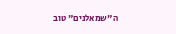ה"שמאלנים" טוב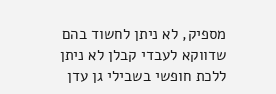מספיק, לא ניתן לחשוד בהם שדווקא לעבדי קבלן לא ניתן ללכת חופשי בשבילי גן עדן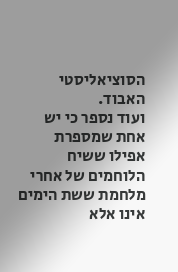הסוציאליסטי האבוד.
ועוד נספר כי יש אחת שמספרת אפילו ששיח הלוחמים של אחרי מלחמת ששת הימים אינו אלא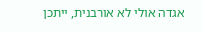אגדה אולי לא אורבנית, ייתכן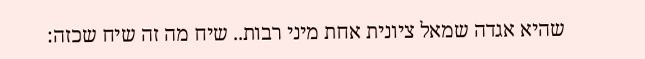שהיא אגדה שמאל ציונית אחת מיני רבות.. שיח מה זה שיח שכזה: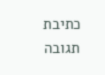כתיבת תגובה